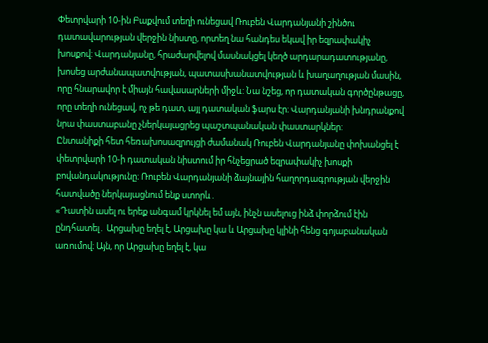Փետրվարի 10-ին Բաքվում տեղի ունեցավ Ռուբեն Վարդանյանի շինծու դատավարության վերջին նիստը, որտեղ նա հանդես եկավ իր եզրափակիչ խոսքով: Վարդանյանը, հրաժարվելով մասնակցել կեղծ արդարադատությանը, խոսեց արժանապատվության, պատասխանատվության և խաղաղության մասին, որը հնարավոր է միայն հավասարների միջև: Նա նշեց, որ դատական գործընթացը, որը տեղի ունեցավ, ոչ թե դատ, այլ դատական ֆարս էր։ Վարդանյանի խնդրանքով նրա փաստաբանը չներկայացրեց պաշտպանական փաստարկներ:
Ընտանիքի հետ հեռախոսազրույցի ժամանակ Ռուբեն Վարդանյանը փոխանցել է փետրվարի 10-ի դատական նիստում իր հնչեցրած եզրափակիչ խոսքի բովանդակությունը։ Ռուբեն Վարդանյանի ձայնային հաղորդագրության վերջին հատվածը ներկայացնում ենք ստորև․
«Դատին ասել ու երեք անգամ կրկնել եմ այն, ինչն ասելուց ինձ փորձում էին ընդհատել․ Արցախը եղել է, Արցախը կա և Արցախը կլինի հենց գոյաբանական առումով։ Այն, որ Արցախը եղել է, կա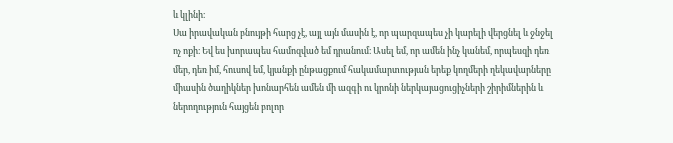և կլինի։
Սա իրավական բնույթի հարց չէ, այլ այն մասին է, որ պարզապես չի կարելի վերցնել և ջնջել ոչ ոքի։ Եվ ես խորապես համոզված եմ դրանում։ Ասել եմ, որ ամեն ինչ կանեմ, որպեսզի դեռ մեր, դեռ իմ, հուսով եմ, կյանքի ընթացքում հակամարտության երեք կողմերի ղեկավարները միասին ծաղիկներ խոնարհեն ամեն մի ազգի ու կրոնի ներկայացուցիչների շիրիմներին և ներողություն հայցեն բոլոր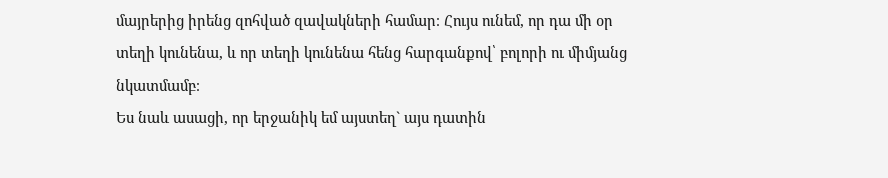մայրերից իրենց զոհված զավակների համար։ Հույս ունեմ, որ դա մի օր տեղի կունենա, և որ տեղի կունենա հենց հարգանքով՝ բոլորի ու միմյանց նկատմամբ։
Ես նաև ասացի, որ երջանիկ եմ այստեղ` այս դատին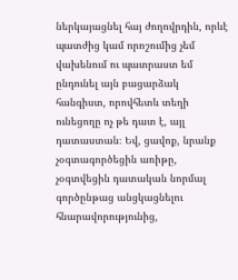ներկայացնել հայ ժողովրդին, որևէ պատժից կամ որոշումից չեմ վախենում ու պատրաստ եմ ընդունել այն բացարձակ հանգիստ, որովհետև տեղի ունեցողը ոչ թե դատ է, այլ դատաստան։ Եվ, ցավոք, նրանք չօգտագործեցին առիթը, չօգտվեցին դատական նորմալ գործընթաց անցկացնելու հնարավորությունից,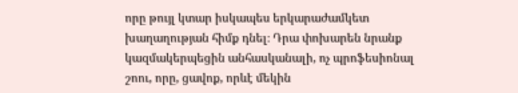որը թույլ կտար իսկապես երկարաժամկետ խաղաղության հիմք դնել։ Դրա փոխարեն նրանք կազմակերպեցին անհասկանալի, ոչ պրոֆեսիոնալ շոու, որը, ցավոք, որևէ մեկին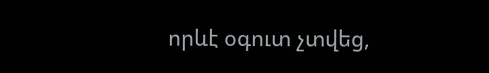որևէ օգուտ չտվեց,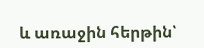և առաջին հերթին՝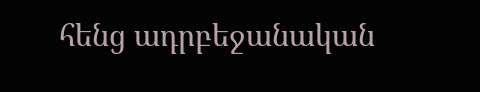հենց ադրբեջանական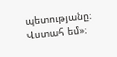պետությանը։ Վստահ եմ»։